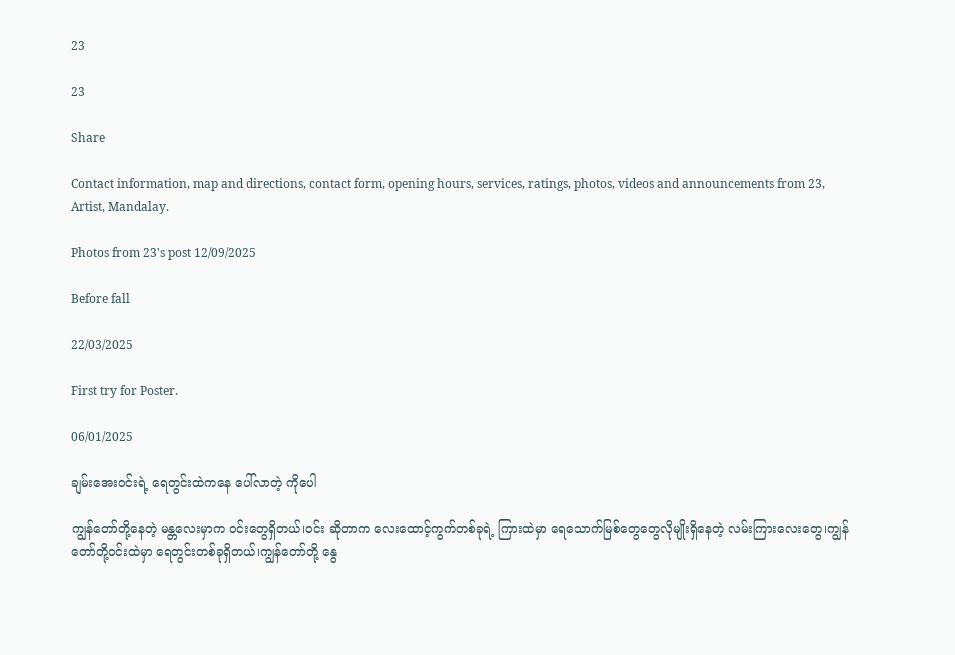23

23

Share

Contact information, map and directions, contact form, opening hours, services, ratings, photos, videos and announcements from 23, Artist, Mandalay.

Photos from 23's post 12/09/2025

Before fall

22/03/2025

First try for Poster.

06/01/2025

ချမ်းအေးဝင်းရဲ့ ရေတွင်းထဲကနေ ပေါ်လာတဲ့ ကိုပေါ

ကျွန်တော်တို့နေတဲ့ မန္တလေးမှာက ဝင်းတွေရှိတယ်၊ဝင်း ဆိုတာက လေးထောင့်ကွက်တစ်ခုရဲ့ ကြားထဲမှာ ရေသောက်မြစ်တွေတွေလိုမျိုးရှိနေတဲ့ လမ်းကြားလေးတွေ၊ကျွန်တော်တို့ဝင်းထဲမှာ ရေတွင်းတစ်ခုရှိတယ်၊ကျွန်တော်တို့ နွေ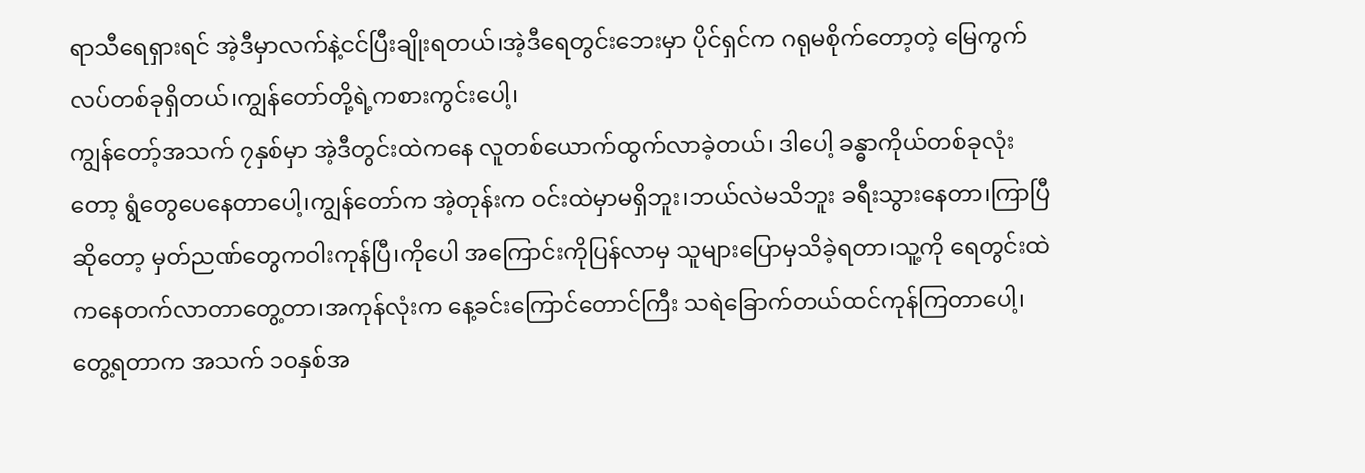ရာသီရေရှားရင် အဲ့ဒီမှာလက်နဲ့ငင်ပြီးချိုးရတယ်၊အဲ့ဒီရေတွင်းဘေးမှာ ပိုင်ရှင်က ဂရုမစိုက်တော့တဲ့ မြေကွက်လပ်တစ်ခုရှိတယ်၊ကျွန်တော်တို့ရဲ့ကစားကွင်းပေါ့၊
ကျွန်တော့်အသက် ၇နှစ်မှာ အဲ့ဒီတွင်းထဲကနေ လူတစ်ယောက်ထွက်လာခဲ့တယ်၊ ဒါပေါ့ ခန္ဓာကိုယ်တစ်ခုလုံးတော့ ရွံတွေပေနေတာပေါ့၊ကျွန်တော်က အဲ့တုန်းက ဝင်းထဲမှာမရှိဘူး၊ဘယ်လဲမသိဘူး ခရီးသွားနေတာ၊ကြာပြီဆိုတော့ မှတ်ညဏ်တွေကဝါးကုန်ပြီ၊ကိုပေါ အကြောင်းကိုပြန်လာမှ သူများပြောမှသိခဲ့ရတာ၊သူ့ကို ရေတွင်းထဲကနေတက်လာတာတွေ့တာ၊အကုန်လုံးက နေ့ခင်းကြောင်တောင်ကြီး သရဲခြောက်တယ်ထင်ကုန်ကြတာပေါ့၊တွေ့ရတာက အသက် ၁၀နှစ်အ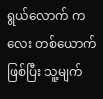ရွယ်လောက် ကလေး တစ်ယောက်ဖြစ်ပြီး သူ့မျက်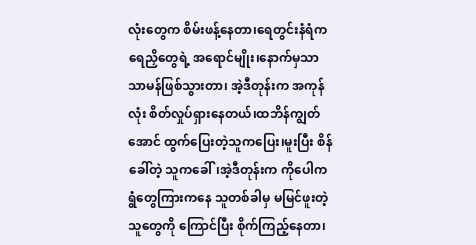လုံးတွေက စိမ်းဖန့်နေတာ၊ရေတွင်းနံရံက ရေညှိတွေရဲ့ အရောင်မျိုး၊နောက်မှသာ သာမန်ဖြစ်သွားတာ၊ အဲ့ဒီတုန်းက အကုန်လုံး စိတ်လှုပ်ရှားနေတယ်၊ထဘိန်ကျွတ်အောင် ထွက်ပြေးတဲ့သူကပြေး၊မူးပြီး စိန်ခေါ်တဲ့ သူကခေါ်၊အဲ့ဒီတုန်းက ကိုပေါက ရွံတွေကြားကနေ သူတစ်ခါမှ မမြင်ဖူးတဲ့သူတွေကို ကြောင်ပြီး စိုက်ကြည့်နေတာ၊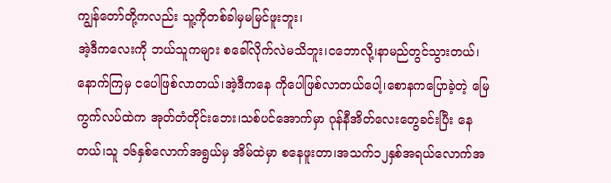ကျွန်တော်တို့ကလည်း သူ့ကိုတစ်ခါမှမမြင်ဖူးဘူး၊
အဲ့ဒီကလေးကို ဘယ်သူကများ စခေါ်လိုက်လဲမသိဘူး၊ငဘောလို့၊နာမည်တွင်သွားတယ်၊နောက်ကြမှ ငပေါဖြစ်လာတယ်၊အဲ့ဒီကနေ ကိုပေါဖြစ်လာတယ်ပေါ့၊စောနကပြောခဲ့တဲ့ မြေကွက်လပ်ထဲက အုတ်တံတိုင်းဘေး၊သစ်ပင်အောက်မှာ ဂုန်နီအိတ်လေးတွေခင်းပြီး နေတယ်၊သူ ၁၆နှစ်လောက်အရွယ်မှ အိမ်ထဲမှာ စနေဖူးတာ၊အသက်၁၂နှစ်အရယ်လောက်အ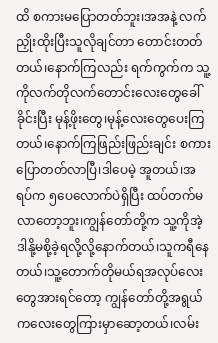ထိ စကားမပြောတတ်ဘူး၊အအနဲ့ လက်ညှိုးထိုးပြီးသူလိုချင်တာ တောင်းတတ်တယ်၊နောက်ကြလည်း ရက်ကွက်က သူ့ကိုလက်တိုလက်တောင်းလေးတွေခေါ်ခိုင်းပြီး မုန့်ဖိုးတွေ၊မုန့်လေးတွေပေးကြတယ်၊နောက်ကြဖြည်းဖြည်းချင်း စကားပြောတတ်လာပြီ၊ဒါပေမဲ့ အူတယ်၊အရပ်က ၅ပေလောက်ပဲရှိပြီး ထပ်တက်မလာတော့ဘူး၊ကျွန်တော်တို့က သူ့ကိုအဲ့ဒါနို့မစို့ခဲ့ရလို့လို့နောက်တယ်၊သူကရီနေတယ်၊သူ့တောက်တိုမယ်ရအလုပ်လေးတွေအားရင်တော့ ကျွန်တော်တို့အရွယ်ကလေးတွေကြားမှာဆော့တယ်၊လမ်း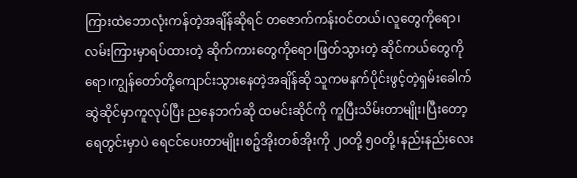ကြားထဲဘောလုံးကန်တဲ့အချိန်ဆိုရင် တဇောက်ကန်းဝင်တယ်၊လူတွေကိုရော၊လမ်းကြားမှာရပ်ထားတဲ့ ဆိုက်ကားတွေကိုရော၊ဖြတ်သွားတဲ့ ဆိုင်ကယ်တွေကိုရော၊ကျွန်တော်တို့ကျောင်းသွားနေတဲ့အချိန်ဆို သူကမနက်ပိုင်းဖွင့်တဲ့ရှမ်းခေါက်ဆွဲဆိုင်မှာကူလုပ်ပြီး ညနေဘက်ဆို ထမင်းဆိုင်ကို ကူပြီးသိမ်းတာမျိုး၊ပြီးတော့ ရေတွင်းမှာပဲ ရေငင်ပေးတာမျိုး၊စဉ့်အိုးတစ်အိုးကို ၂၀တို့ ၅၀တို့၊နည်းနည်းလေး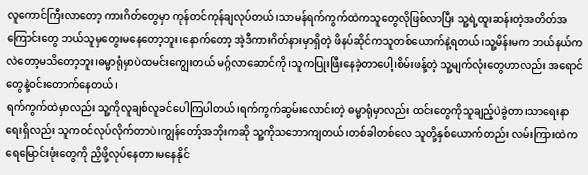လူကောင်ကြီးလာတော့ ကားဂိတ်တွေမှာ ကုန်တင်ကုန်ချလုပ်တယ်၊သာမန်ရက်ကွက်ထဲကသူတွေလိုဖြစ်လာပြီး သူ့ရဲ့ထူးဆန်းတဲ့အတိတ်အကြောင်းတွေ ဘယ်သူမှတွေးမနေတော့ဘူး၊နောက်တော့ အဲ့ဒီကားဂိတ်နားမှာရှိတဲ့ ဖိနပ်ဆိုင်ကသူတစ်ယောက်နဲ့ရတယ်၊သူ့မိန်းမက ဘယ်နယ်ကလဲတော့မသိတော့ဘူး၊ဓမ္မာရုံမှာပဲထမင်းကျွေးတယ် မဂ္ဂ်လာဆောင်ကို၊သူကပြုးဖြီးနေခဲ့တာပေါ့၊စိမ်းဖန့်တဲ့ သူ့မျက်လုံးတွေဟာလည်း အရောင်တွေနဲ့ဝင်းတောက်နေတယ်၊
ရက်ကွက်ထဲမှာလည်း သူ့ကိုလူချစ်လူခင်ပေါကြပါတယ်၊ရက်ကွက်ဆွမ်းလောင်းတဲ့ ဓမ္မာရုံမှာလည်း ထင်းတွေကိုသူချည့်ပဲခွဲတာ၊သာရေးနာရေးရှိလည်း သူကဝင်လုပ်လိုက်တာပဲ၊ကျွန်တော့်အဘိုးကဆို သူ့ကိုသဘောကျတယ်၊တစ်ခါတစ်လေ သူတို့နှစ်ယောက်တည်း လမ်းကြားထဲက ရေမြောင်းဖုံးတွေကို ညှိဖို့လုပ်နေတာ၊မနေနိုင်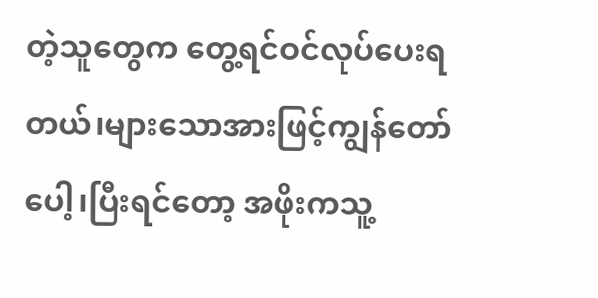တဲ့သူတွေက တွေ့ရင်ဝင်လုပ်ပေးရတယ်၊များသောအားဖြင့်ကျွန်တော်ပေါ့၊ပြီးရင်တော့ အဖိုးကသူ့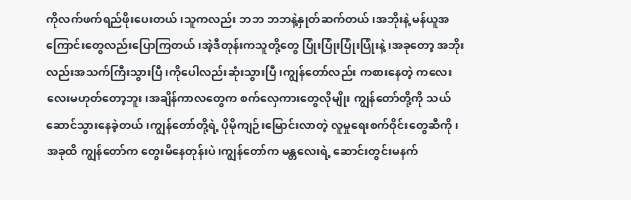ကိုလက်ဖက်ရည်ဖိုးပေးတယ်၊သူကလည်း ဘဘ ဘဘနဲ့နှုတ်ဆက်တယ်၊အဘိုးနဲ့ မန်ယူအကြောင်းတွေလည်းပြောကြတယ်၊အဲ့ဒီတုန်းကသူတို့တွေ ပြုံးပြုံးပြုံးပြုံးနဲ့၊အခုတော့ အဘိုးလည်းအသက်ကြီးသွားပြီ၊ကိုပေါလည်းဆုံးသွားပြီ၊ကျွန်တော်လည်း ကစားနေတဲ့ ကလေးလေးမဟုတ်တော့ဘူး၊အချိန်ကာလတွေက စက်လှေကားတွေလိုမျိုး ကျွန်တော်တို့ကို သယ်ဆောင်သွားနေခဲ့တယ်၊ကျွန်တော်တို့ရဲ့ ပိုမိုကျဉ်းမြောင်းလာတဲ့ လူမှုရေးစက်ဝိုင်းတွေဆီကို၊
အခုထိ ကျွန်တော်က တွေးမိနေတုန်းပဲ၊ကျွန်တော်က မန္တလေးရဲ့ ဆောင်းတွင်းမနက်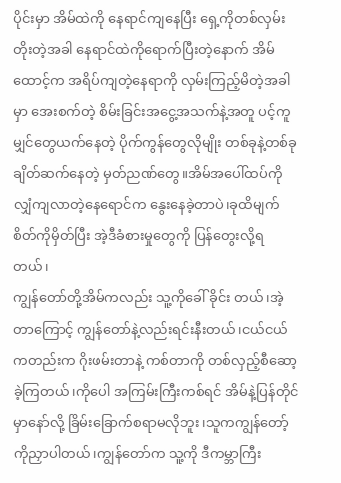ပိုင်းမှာ အိမ်ထဲကို နေရာင်ကျနေပြီး ရှေ့ကိုတစ်လှမ်းတိုးတဲ့အခါ နေရာင်ထဲကိုရောက်ပြီးတဲ့နောက် အိမ်ထောင့်က အရိပ်ကျတဲ့နေရာကို လှမ်းကြည့်မိတဲ့အခါမှာ အေးစက်တဲ့ စိမ်းခြင်းအငွေ့အသက်နဲ့အတူ ပင့်ကူမျှင်တွေယက်နေတဲ့ ပိုက်ကွန်တွေလိုမျိုး တစ်ခုနဲ့တစ်ခုချိတ်ဆက်နေတဲ့ မှတ်ညဏ်တွေ။အိမ်အပေါ်ထပ်ကို လျှံကျလာတဲ့နေရောင်က နွေးနေခဲ့တာပဲ၊ခုထိမျက်စိတ်ကိုမှိတ်ပြီး အဲ့ဒီခံစားမှုတွေကို ပြန်တွေးလို့ရတယ်၊
ကျွန်တော်တို့အိမ်ကလည်း သူ့ကိုခေါ် ခိုင်း တယ်၊အဲ့တာကြောင့် ကျွန်တော်နဲ့လည်းရင်းနီးတယ်၊ငယ်ငယ်ကတည်းက ဂိုးဖမ်းတာနဲ့ ကစ်တာကို တစ်လှည့်စီဆော့ခဲ့ကြတယ်၊ကိုပေါ အကြမ်းကြီးကစ်ရင် အိမ်နဲ့ပြန်တိုင်မှာနော်လို့ ခြိမ်းခြောက်စရာမလိုဘူး၊သူကကျွန်တော့်ကိုညှာပါတယ်၊ကျွန်တော်က သူ့ကို ဒီကမ္ဘာကြီး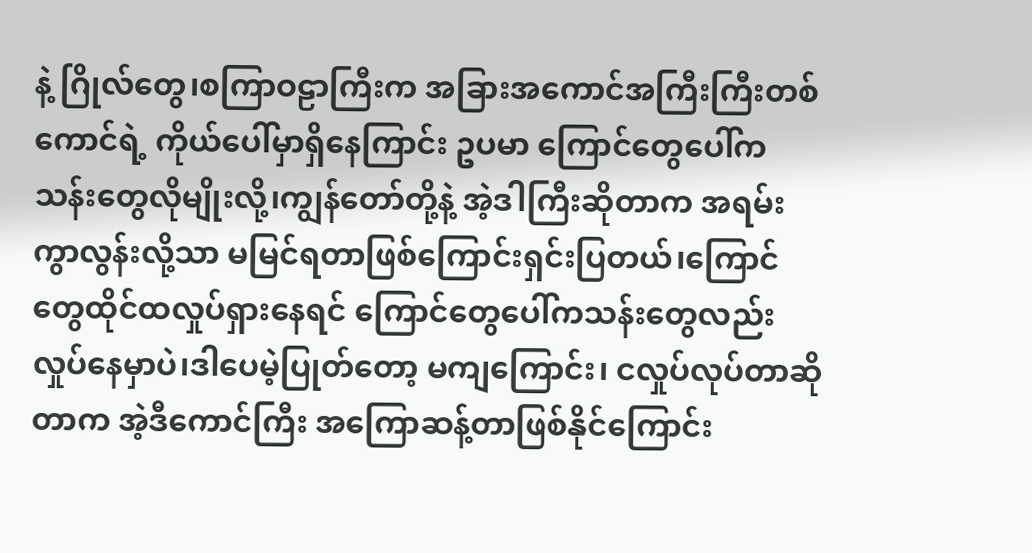နဲ့ ဂြိုလ်တွေ၊စကြာဝဠာကြီးက အခြားအကောင်အကြီးကြီးတစ်ကောင်ရဲ့ ကိုယ်ပေါ်မှာရှိနေကြာင်း ဥပမာ ကြောင်တွေပေါ်က သန်းတွေလိုမျိုးလို့၊ကျွန်တော်တို့နဲ့ အဲ့ဒါကြီးဆိုတာက အရမ်းကွာလွန်းလို့သာ မမြင်ရတာဖြစ်ကြောင်းရှင်းပြတယ်၊ကြောင်တွေထိုင်ထလှုပ်ရှားနေရင် ကြောင်တွေပေါ်ကသန်းတွေလည်း လှုပ်နေမှာပဲ၊ဒါပေမဲ့ပြုတ်တော့ မကျကြောင်း၊ ငလှုပ်လုပ်တာဆိုတာက အဲ့ဒီကောင်ကြီး အကြောဆန့်တာဖြစ်နိုင်ကြောင်း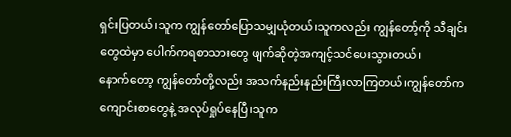ရှင်းပြတယ်၊သူက ကျွန်တော်ပြောသမျှယုံတယ်၊သူကလည်း ကျွန်တော့်ကို သီချင်းတွေထဲမှာ ပေါက်ကရစာသားတွေ ဖျက်ဆိုတဲ့အကျင့်သင်ပေးသွားတယ်၊
နောက်တော့ ကျွန်တော်တို့လည်း အသက်နည်းနည်းကြီးလာကြတယ်၊ကျွန်တော်က ကျောင်းစာတွေနဲ့ အလုပ်ရှုပ်နေပြီ၊သူက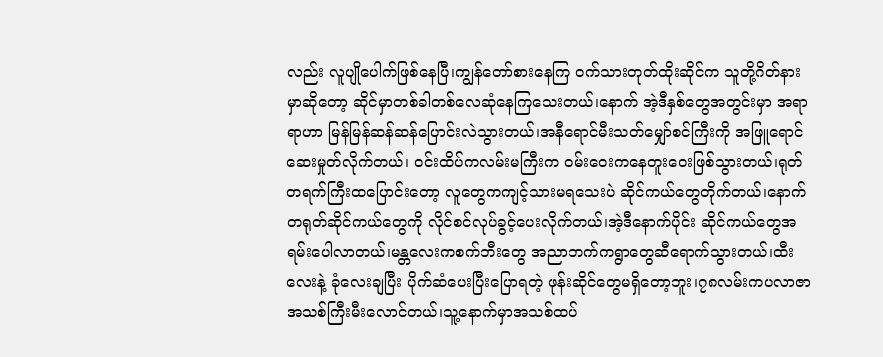လည်း လူပျိုပေါက်ဖြစ်နေပြီ၊ကျွန်တော်စားနေကြ ဝက်သားတုတ်ထိုးဆိုင်က သူတို့ဂိတ်နားမှာဆိုတော့ ဆိုင်မှာတစ်ခါတစ်လေဆုံနေကြသေးတယ်၊နောက် အဲ့ဒီနှစ်တွေအတွင်းမှာ အရာရာဟာ မြန်မြန်ဆန်ဆန်ပြောင်းလဲသွားတယ်၊အနီရောင်မီးသတ်မျှော်စင်ကြီးကို အဖြူရောင်ဆေးမှုတ်လိုက်တယ်၊ ဝင်းထိပ်ကလမ်းမကြီးက ဝမ်းဝေးကနေတူးဝေးဖြစ်သွားတယ်၊ရုတ်တရက်ကြီးထပြောင်းတော့ လူတွေကကျင့်သားမရသေးပဲ ဆိုင်ကယ်တွေတိုက်တယ်၊နောက် တရုတ်ဆိုင်ကယ်တွေကို လိုင်စင်လုပ်ခွင့်ပေးလိုက်တယ်၊အဲ့ဒီနောက်ပိုင်း ဆိုင်ကယ်တွေအရမ်းပေါလာတယ်၊မန္တလေးကစက်ဘီးတွေ အညာဘက်ကရွာတွေဆီရောက်သွားတယ်၊ထီးလေးနဲ့ ခုံလေးချပြီး ပိုက်ဆံပေးပြီးပြောရတဲ့ ဖုန်းဆိုင်တွေမရှိတော့ဘူး၊၇၈လမ်းကပလာဇာအသစ်ကြီးမီးလောင်တယ်၊သူ့နောက်မှာအသစ်ထပ်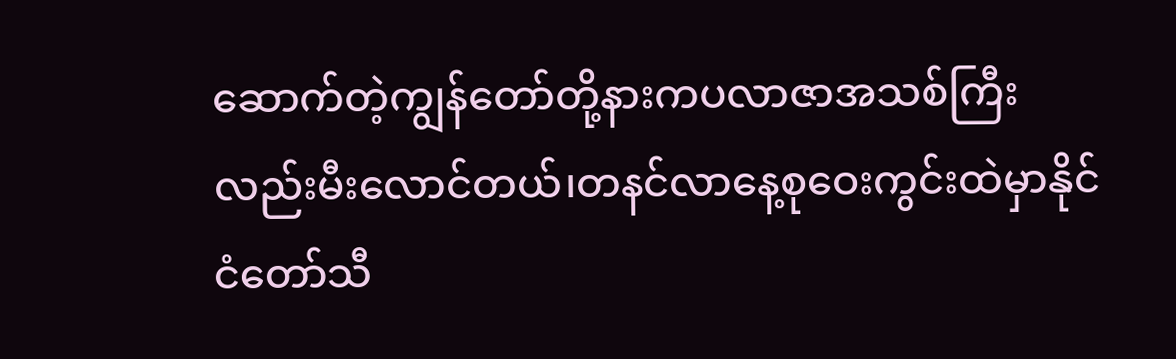ဆောက်တဲ့ကျွန်တော်တို့နားကပလာဇာအသစ်ကြီးလည်းမီးလောင်တယ်၊တနင်လာနေ့စုဝေးကွင်းထဲမှာနိုင်ငံတော်သီ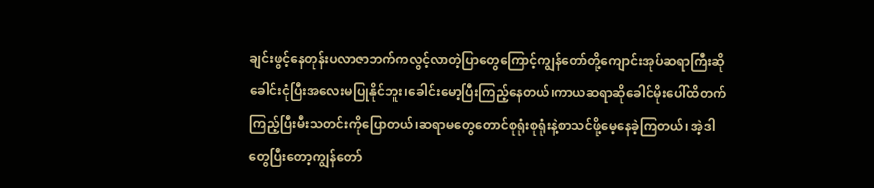ချင်းဖွင့်နေတုန်းပလာဇာဘက်ကလွင့်လာတဲ့ပြာတွေကြောင့်ကျွန်တော်တို့ကျောင်းအုပ်ဆရာကြီးဆိုခေါင်းငုံပြီးအလေးမပြုနိုင်ဘူး၊ခေါင်းမော့ပြီးကြည့်နေတယ်၊ကာယဆရာဆိုခေါင်မိုးပေါ်ထိတက်ကြည့်ပြီးမီးသတင်းကိုပြောတယ်၊ဆရာမတွေတောင်စုရုံးစုရုံးနဲ့စာသင်ဖို့မေ့နေခဲ့ကြတယ်၊ အဲ့ဒါတွေပြီးတော့ကျွန်တော်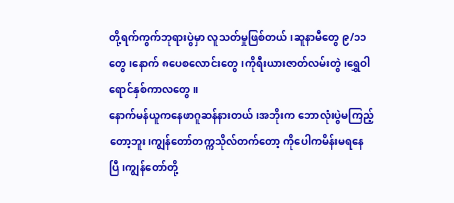တို့ရက်ကွက်ဘုရားပွဲမှာ လူသတ်မှုဖြစ်တယ်၊ဆူနာမီတွေ ၉/၁၁တွေ၊နောက် ၈ပေစလောင်းတွေ၊ကိုရီးယားဇာတ်လမ်းတွဲ၊ရွှေဝါရောင်နှစ်ကာလတွေ။
နောက်မန်ယူကနေဖာဂူဆန်နားတယ်၊အဘိုးက ဘောလုံးပွဲမကြည့်တော့ဘူး၊ကျွန်တော်တက္ကသိုလ်တက်တော့ ကိုပေါကမိန်းမရနေပြီ၊ကျွန်တော်တို့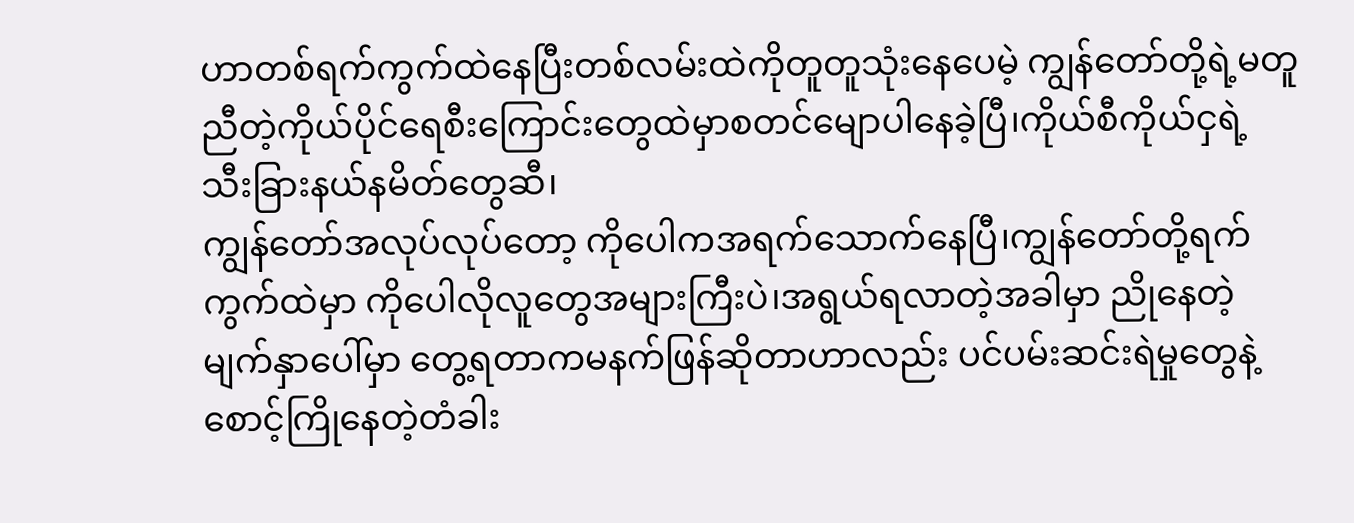ဟာတစ်ရက်ကွက်ထဲနေပြီးတစ်လမ်းထဲကိုတူတူသုံးနေပေမဲ့ ကျွန်တော်တို့ရဲ့မတူညီတဲ့ကိုယ်ပိုင်ရေစီးကြောင်းတွေထဲမှာစတင်မျောပါနေခဲ့ပြီ၊ကိုယ်စီကိုယ်ငှရဲ့ သီးခြားနယ်နမိတ်တွေဆီ၊
ကျွန်တော်အလုပ်လုပ်တော့ ကိုပေါကအရက်သောက်နေပြီ၊ကျွန်တော်တို့ရက်ကွက်ထဲမှာ ကိုပေါလိုလူတွေအများကြီးပဲ၊အရွယ်ရလာတဲ့အခါမှာ ညိုနေတဲ့မျက်နှာပေါ်မှာ တွေ့ရတာကမနက်ဖြန်ဆိုတာဟာလည်း ပင်ပမ်းဆင်းရဲမှုတွေနဲ့ စောင့်ကြိုနေတဲ့တံခါး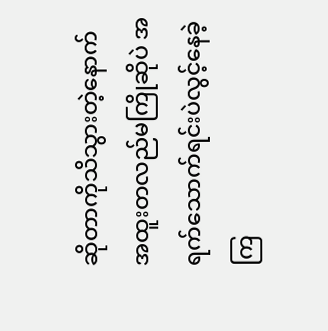ဆိုတာကိုသိသွားတဲ့နောက်အထူးတလည်မကြိုဆိုပဲ အရက်သောက်ရင်းပဲလွင့်နေခဲ့ကြ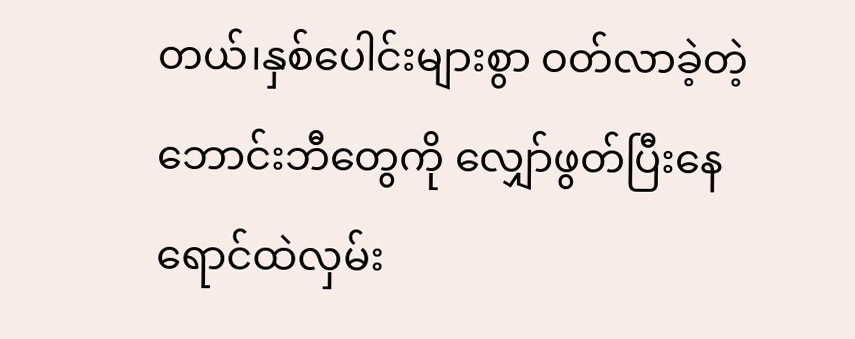တယ်၊နှစ်ပေါင်းများစွာ ဝတ်လာခဲ့တဲ့ ဘောင်းဘီတွေကို လျှော်ဖွတ်ပြီးနေရောင်ထဲလှမ်း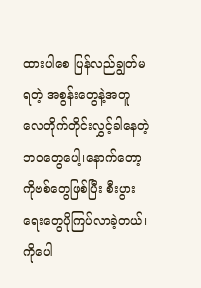ထားပါစေ ပြန်လည်ချွတ်မရတဲ့ အစွန်းတွေနဲ့အတူ လေတိုက်တိုင်းလွှင့်ခါနေတဲ့ဘဝတွေပေါ့၊နောက်တော့ ကိုဗစ်တွေဖြစ်ပြီး စီးပွားရေးတွေပိုကြပ်လာခဲ့တယ်၊ကိုပေါ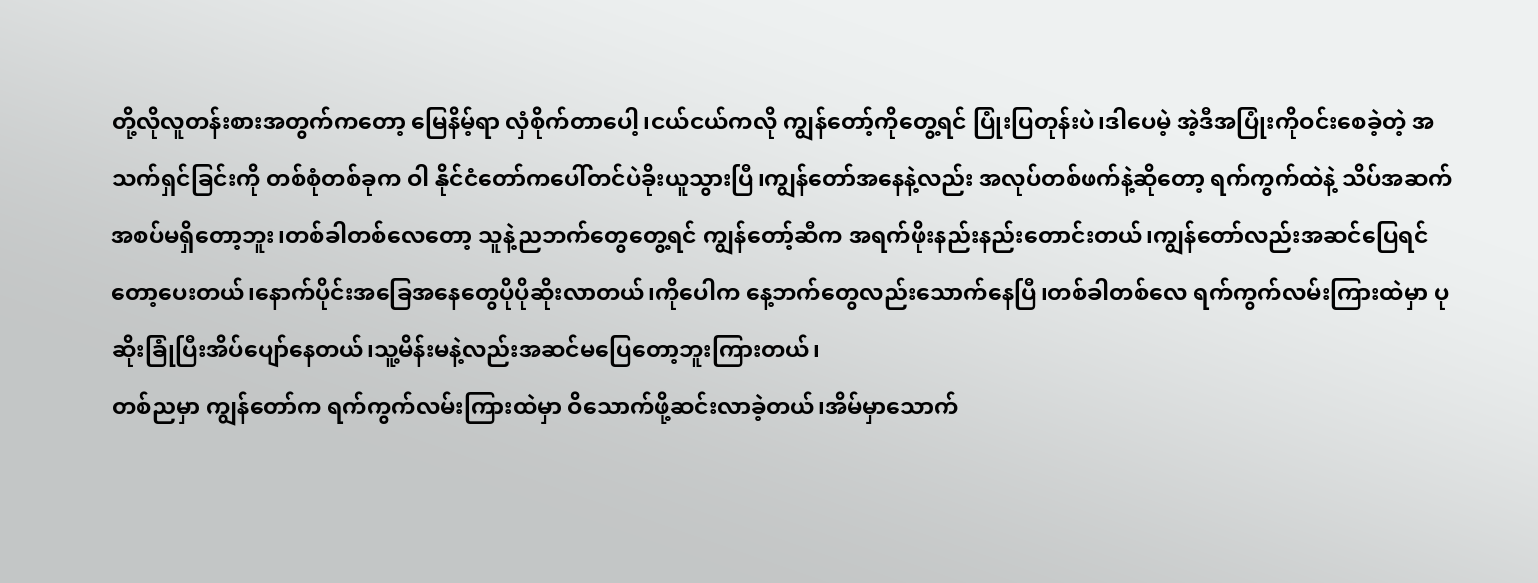တို့လိုလူတန်းစားအတွက်ကတော့ မြေနိမ့်ရာ လှံစိုက်တာပေါ့၊ငယ်ငယ်ကလို ကျွန်တော့်ကိုတွေ့ရင် ပြုံးပြတုန်းပဲ၊ဒါပေမဲ့ အဲ့ဒီအပြုံးကိုဝင်းစေခဲ့တဲ့ အသက်ရှင်ခြင်းကို တစ်စုံတစ်ခုက ဝါ နိုင်ငံတော်ကပေါ်တင်ပဲခိုးယူသွားပြီ၊ကျွန်တော်အနေနဲ့လည်း အလုပ်တစ်ဖက်နဲ့ဆိုတော့ ရက်ကွက်ထဲနဲ့ သိပ်အဆက်အစပ်မရှိတော့ဘူး၊တစ်ခါတစ်လေတော့ သူနဲ့ညဘက်တွေတွေ့ရင် ကျွန်တော့်ဆီက အရက်ဖိုးနည်းနည်းတောင်းတယ်၊ကျွန်တော်လည်းအဆင်ပြေရင်တော့ပေးတယ်၊နောက်ပိုင်းအခြေအနေတွေပိုပိုဆိုးလာတယ်၊ကိုပေါက နေ့ဘက်တွေလည်းသောက်နေပြီ၊တစ်ခါတစ်လေ ရက်ကွက်လမ်းကြားထဲမှာ ပုဆိုးခြုံပြီးအိပ်ပျော်နေတယ်၊သူ့မိန်းမနဲ့လည်းအဆင်မပြေတော့ဘူးကြားတယ်၊
တစ်ညမှာ ကျွန်တော်က ရက်ကွက်လမ်းကြားထဲမှာ ဝိသောက်ဖို့ဆင်းလာခဲ့တယ်၊အိမ်မှာသောက်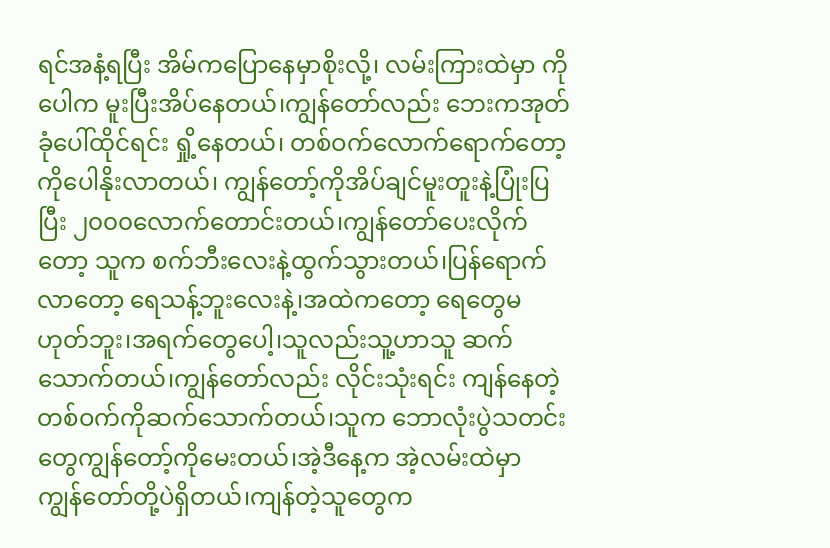ရင်အနံ့ရပြီး အိမ်ကပြောနေမှာစိုးလို့၊ လမ်းကြားထဲမှာ ကိုပေါက မူးပြီးအိပ်နေတယ်၊ကျွန်တော်လည်း ဘေးကအုတ်ခုံပေါ်ထိုင်ရင်း ရှို့နေတယ်၊ တစ်ဝက်လောက်ရောက်တော့ ကိုပေါနိုးလာတယ်၊ ကျွန်တော့်ကိုအိပ်ချင်မူးတူးနဲ့ပြုံးပြပြီး ၂၀၀၀လောက်တောင်းတယ်၊ကျွန်တော်ပေးလိုက်တော့ သူက စက်ဘီးလေးနဲ့ထွက်သွားတယ်၊ပြန်ရောက်လာတော့ ရေသန့်ဘူးလေးနဲ့၊အထဲကတော့ ရေတွေမဟုတ်ဘူး၊အရက်တွေပေါ့၊သူလည်းသူ့ဟာသူ ဆက်သောက်တယ်၊ကျွန်တော်လည်း လိုင်းသုံးရင်း ကျန်နေတဲ့တစ်ဝက်ကိုဆက်သောက်တယ်၊သူက ဘောလုံးပွဲသတင်းတွေကျွန်တော့်ကိုမေးတယ်၊အဲ့ဒီနေ့က အဲ့လမ်းထဲမှာ ကျွန်တော်တို့ပဲရှိတယ်၊ကျန်တဲ့သူတွေက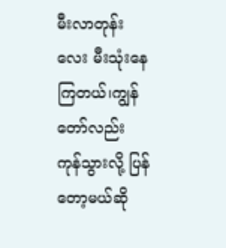မီးလာတုန်းလေး မီးသုံးနေကြတယ်၊ကျွန်တော်လည်း ကုန်သွားလို့ ပြန်တော့မယ်ဆို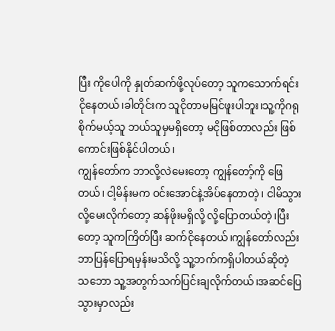ပြီး ကိုပေါကို နှုတ်ဆက်ဖို့လုပ်တော့ သူကသောက်ရင်းငိုနေတယ်၊ခါတိုင်းက သူငိုတာမမြင်ဖူးပါဘူး၊သူ့ကိုဂရုစိုက်မယ့်သူ ဘယ်သူမှမရှိတော့ မငိုဖြစ်တာလည်း ဖြစ်ကောင်းဖြစ်နိုင်ပါတယ်၊
ကျွန်တော်က ဘာလို့လဲမေးတော့ ကျွန်တော့်ကို ဖြေတယ်၊ ငါ့မိန်းမက ဝင်းအောင်နဲ့အိပ်နေတာတဲ့၊ ငါမိသွားလို့မေးလိုက်တော့ ဆန်ဖိုးမရှိလို့ လို့ပြောတယ်တဲ့၊ပြီးတော့ သူကကြိတ်ပြီး ဆက်ငိုနေတယ်၊ကျွန်တော်လည်း ဘာပြန်ပြောရမှန်းမသိလို့ သူ့ဘက်ကရှိပါတယ်ဆိုတဲ့ သဘော သူ့အတွက်သက်ပြင်းချလိုက်တယ်၊အဆင်ပြေသွားမှာလည်း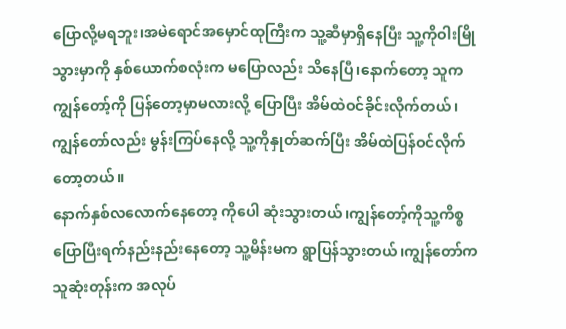ပြောလို့မရဘူး၊အမဲရောင်အမှောင်ထုကြီးက သူ့ဆီမှာရှိနေပြီး သူ့ကိုဝါးမြိုသွားမှာကို နှစ်ယောက်စလုံးက မပြောလည်း သိနေပြီ၊နောက်တော့ သူကကျွန်တော့်ကို ပြန်တော့မှာမလားလို့ ပြောပြီး အိမ်ထဲဝင်ခိုင်းလိုက်တယ်၊ကျွန်တော်လည်း မွန်းကြပ်နေလို့ သူ့ကိုနှုတ်ဆက်ပြီး အိမ်ထဲပြန်ဝင်လိုက်တော့တယ်။
နောက်နှစ်လလောက်နေတော့ ကိုပေါ ဆုံးသွားတယ်၊ကျွန်တော့်ကိုသူ့ကိစ္စပြောပြီးရက်နည်းနည်းနေတော့ သူ့မိန်းမက ရွာပြန်သွားတယ်၊ကျွန်တော်က သူဆုံးတုန်းက အလုပ်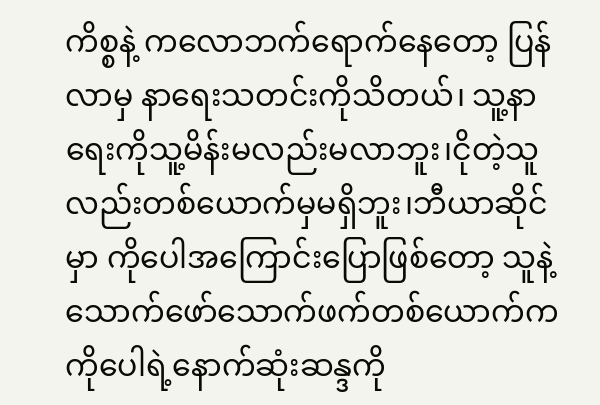ကိစ္စနဲ့ ကလောဘက်ရောက်နေတော့ ပြန်လာမှ နာရေးသတင်းကိုသိတယ်၊ သူ့နာရေးကိုသူ့မိန်းမလည်းမလာဘူး၊ငိုတဲ့သူလည်းတစ်ယောက်မှမရှိဘူး၊ဘီယာဆိုင်မှာ ကိုပေါအကြောင်းပြောဖြစ်တော့ သူနဲ့သောက်ဖော်သောက်ဖက်တစ်ယောက်က ကိုပေါရဲ့နောက်ဆုံးဆန္ဒကို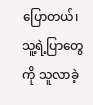ပြောတယ်၊သူ့ရဲ့ပြာတွေကို သူလာခဲ့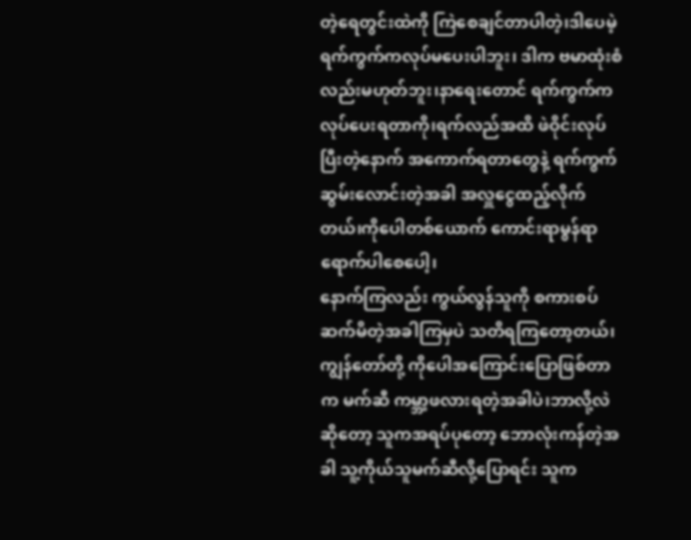တဲ့ရေတွင်းထဲကို ကြဲစေချင်တာပါတဲ့၊ဒါပေမဲ့ ရက်ကွက်ကလုပ်မပေးပါဘူး၊ ဒါက ဗမာထုံးစံလည်းမဟုတ်ဘူး၊နာရေးတောင် ရက်ကွက်ကလုပ်ပေးရတာကို၊ရက်လည်အထိ ဖဲဝိုင်းလုပ်ပြီးတဲ့နောက် အကောက်ရတာတွေနဲ့ ရက်ကွက်ဆွမ်းလောင်းတဲ့အခါ အလှူငွေထည့်လိုက်တယ်၊ကိုပေါတစ်ယောက် ကောင်းရာမွန်ရာရောက်ပါစေပေါ့၊
နောက်ကြလည်း ကွယ်လွန်သူကို စကားစပ်ဆက်မိတဲ့အခါကြမှပဲ သတိရကြတော့တယ်၊ကျွန်တော်တို့ ကိုပေါအကြောင်းပြောဖြစ်တာက မက်ဆီ ကမ္ဘာ့ဖလားရတဲ့အခါပဲ၊ဘာလို့လဲဆိုတော့ သူကအရပ်ပုတော့ ဘောလုံးကန်တဲ့အခါ သူ့ကိုယ်သူမက်ဆီလို့ပြောရင်း သူက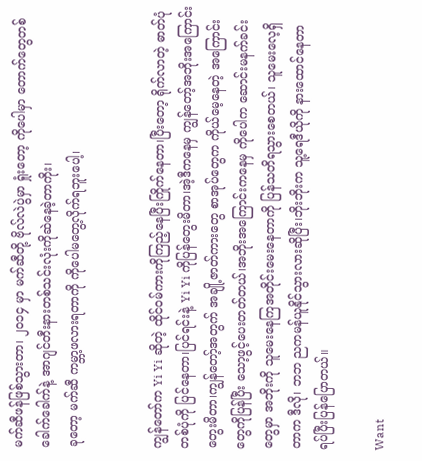မက်ဆီဖန်ဖြစ်သွားတာ၊ ၂၀၁၄ မှာ မက်ဆီတို့ ဗိုလ်လဲပွဲမှာ ရှုံးတော့ ကိုပေါမှာ တောက်တွေတစ်ခေါက်ခေါက်နဲ့ အာဂျင်တီးနားတစ်သင်းလုံးကိုဆဲနေခဲ့တာကိုး၊
ခုတော့ မက်ဆီ ကမ္ဘာ့ဖလားရတာကို ကိုပေါမတွေ့လိုက်ရဘူးပေါ့၊


ကျွန်တော်က Yi Yi ဆိုတဲ့ ထိုင်ဝမ်ကားကိုကြည့်နေပြီးကြိုက်နေတာ၊ပြီးတော့ ရိုက်လာတဲ့ ဓာတ်ပုံတစ်ပုံကို ပြင်နေတာ၊ပြင်ရင်းနဲ့ Yi Yi ကိုပြန်တွေးမိတာ၊အဲ့ဒီကနေမှ ကျွန်တော့်အဘိုးအကြောင်းတွေးမိတာ၊ကျွန်တော့်အတွက် အချို့ဇာတ်ကားတွေ စာအုပ်တွေက ကိုယ်မေ့နေတဲ့ အကြောင်းတွေကိုပြန်ပြီး သော့ဖွင့်ပေးတတ်တယ်၊အဘိုးအကြောင်းကနေမှ ကိုပေါက ဆောင်းမနက်ခင်းတွေမှာ အဘိုးကို သူမေးနေကြအတိုင်းမေးနေတာကို ပြန်သတိရသွားစေတယ်၊ သူမေးလေ့ရှိတာက ဒီလို၊ ဘဘ ညကမန်ယူနိုင်သွားလားဆိုပြီး၊ဘိုးဘိုးက သူ့ရေဒီယိုကို နားထောင်နေတာ ရပ်ပြီးပြန်ပြောတယ်။

Want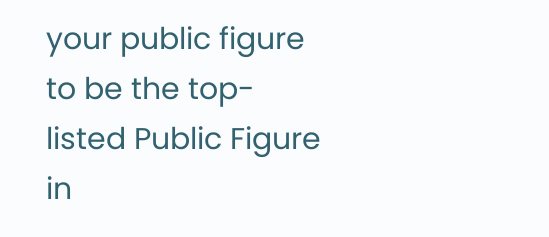your public figure to be the top-listed Public Figure in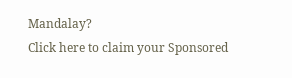Mandalay?
Click here to claim your Sponsored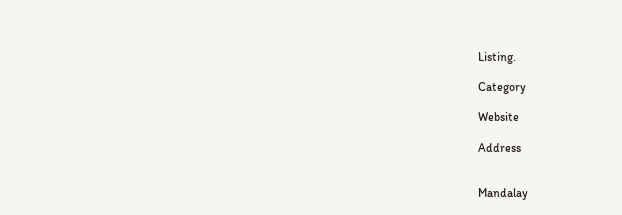Listing.

Category

Website

Address


Mandalay